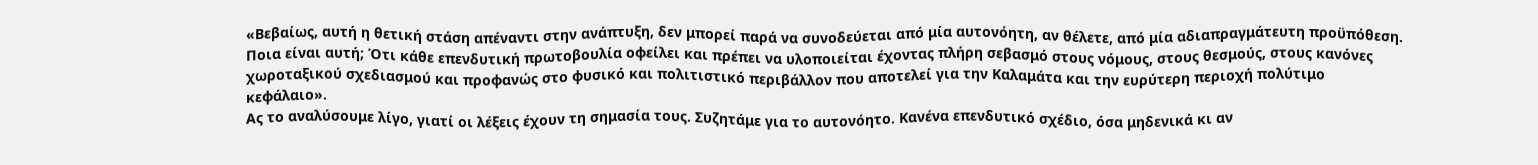«Βεβαίως, αυτή η θετική στάση απέναντι στην ανάπτυξη, δεν μπορεί παρά να συνοδεύεται από μία αυτονόητη, αν θέλετε, από μία αδιαπραγμάτευτη προϋπόθεση. Ποια είναι αυτή; Ότι κάθε επενδυτική πρωτοβουλία οφείλει και πρέπει να υλοποιείται έχοντας πλήρη σεβασμό στους νόμους, στους θεσμούς, στους κανόνες χωροταξικού σχεδιασμού και προφανώς στο φυσικό και πολιτιστικό περιβάλλον που αποτελεί για την Καλαμάτα και την ευρύτερη περιοχή πολύτιμο κεφάλαιο».
Ας το αναλύσουμε λίγο, γιατί οι λέξεις έχουν τη σημασία τους. Συζητάμε για το αυτονόητο. Κανένα επενδυτικό σχέδιο, όσα μηδενικά κι αν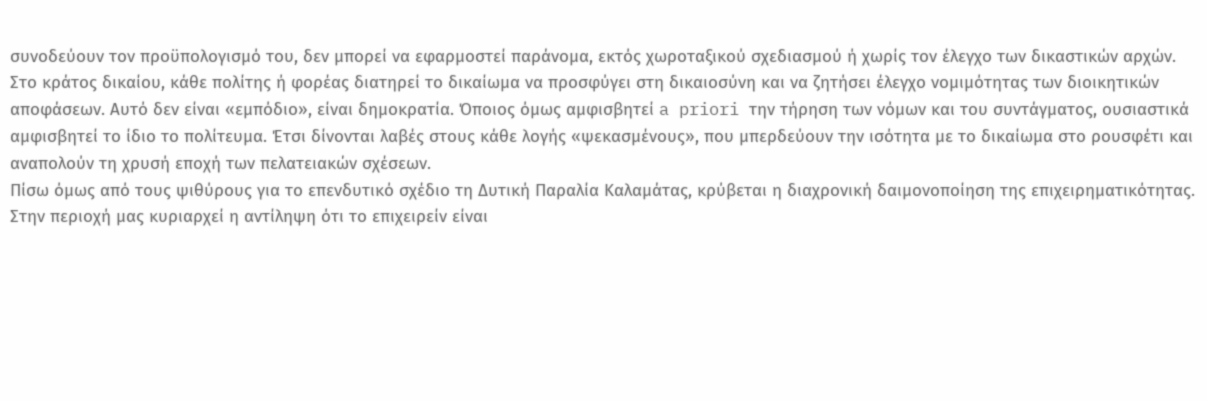συνοδεύουν τον προϋπολογισμό του, δεν μπορεί να εφαρμοστεί παράνομα, εκτός χωροταξικού σχεδιασμού ή χωρίς τον έλεγχο των δικαστικών αρχών. Στο κράτος δικαίου, κάθε πολίτης ή φορέας διατηρεί το δικαίωμα να προσφύγει στη δικαιοσύνη και να ζητήσει έλεγχο νομιμότητας των διοικητικών αποφάσεων. Αυτό δεν είναι «εμπόδιο», είναι δημοκρατία. Όποιος όμως αμφισβητεί a priori την τήρηση των νόμων και του συντάγματος, ουσιαστικά αμφισβητεί το ίδιο το πολίτευμα. Έτσι δίνονται λαβές στους κάθε λογής «ψεκασμένους», που μπερδεύουν την ισότητα με το δικαίωμα στο ρουσφέτι και αναπολούν τη χρυσή εποχή των πελατειακών σχέσεων.
Πίσω όμως από τους ψιθύρους για το επενδυτικό σχέδιο τη Δυτική Παραλία Καλαμάτας, κρύβεται η διαχρονική δαιμονοποίηση της επιχειρηματικότητας. Στην περιοχή μας κυριαρχεί η αντίληψη ότι το επιχειρείν είναι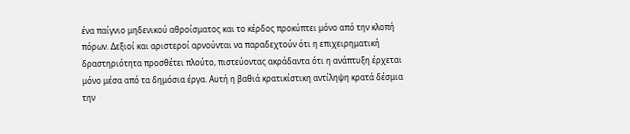ένα παίγνιο μηδενικού αθροίσματος και το κέρδος προκύπτει μόνο από την κλοπή πόρων. Δεξιοί και αριστεροί αρνούνται να παραδεχτούν ότι η επιχειρηματική δραστηριότητα προσθέτει πλούτο, πιστεύοντας ακράδαντα ότι η ανάπτυξη έρχεται μόνο μέσα από τα δημόσια έργα. Αυτή η βαθιά κρατικίστικη αντίληψη κρατά δέσμια την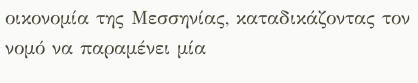οικονομία της Μεσσηνίας, καταδικάζοντας τον νομό να παραμένει μία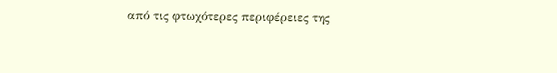από τις φτωχότερες περιφέρειες της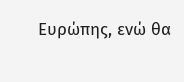Ευρώπης, ενώ θα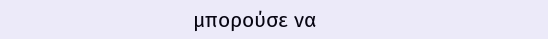μπορούσε να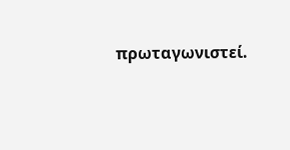πρωταγωνιστεί.